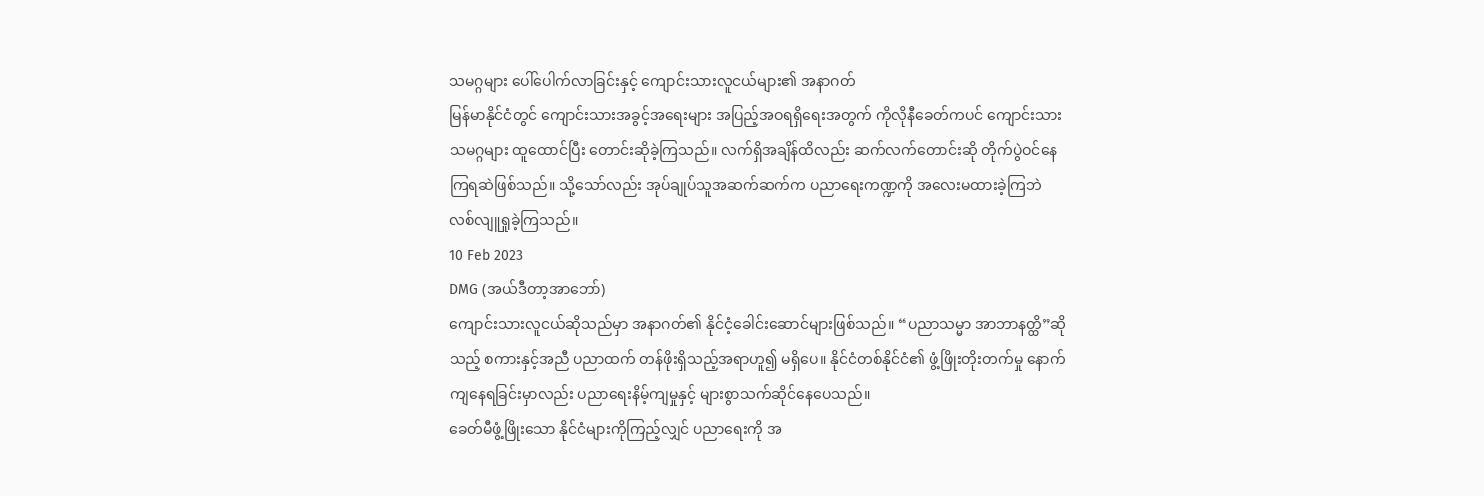သမဂ္ဂများ ပေါ်ပေါက်လာခြင်းနှင့် ကျောင်းသားလူငယ်များ၏ အနာဂတ်
မြန်မာနိုင်ငံတွင် ကျောင်းသားအခွင့်အရေးများ အပြည့်အဝရရှိရေးအတွက် ကိုလိုနီခေတ်ကပင် ကျောင်းသားသမဂ္ဂများ ထူထောင်ပြီး တောင်းဆိုခဲ့ကြသည်။ လက်ရှိအချိန်ထိလည်း ဆက်လက်တောင်းဆို တိုက်ပွဲဝင်နေကြရဆဲဖြစ်သည်။ သို့သော်လည်း အုပ်ချုပ်သူအဆက်ဆက်က ပညာရေးကဏ္ဍကို အလေးမထားခဲ့ကြဘဲ လစ်လျူရှုခဲ့ကြသည်။
10 Feb 2023
DMG (အယ်ဒီတာ့အာဘော်)
ကျောင်းသားလူငယ်ဆိုသည်မှာ အနာဂတ်၏ နိုင်ငံ့ခေါင်းဆောင်များဖြစ်သည်။ “ပညာသမ္မာ အာဘာနတ္ထိ”ဆိုသည့် စကားနှင့်အညီ ပညာထက် တန်ဖိုးရှိသည့်အရာဟူ၍ မရှိပေ။ နိုင်ငံတစ်နိုင်ငံ၏ ဖွံ့ဖြိုးတိုးတက်မှု နောက်ကျနေရခြင်းမှာလည်း ပညာရေးနိမ့်ကျမှုနှင့် များစွာသက်ဆိုင်နေပေသည်။
ခေတ်မီဖွံ့ဖြိုးသော နိုင်ငံများကိုကြည့်လျှင် ပညာရေးကို အ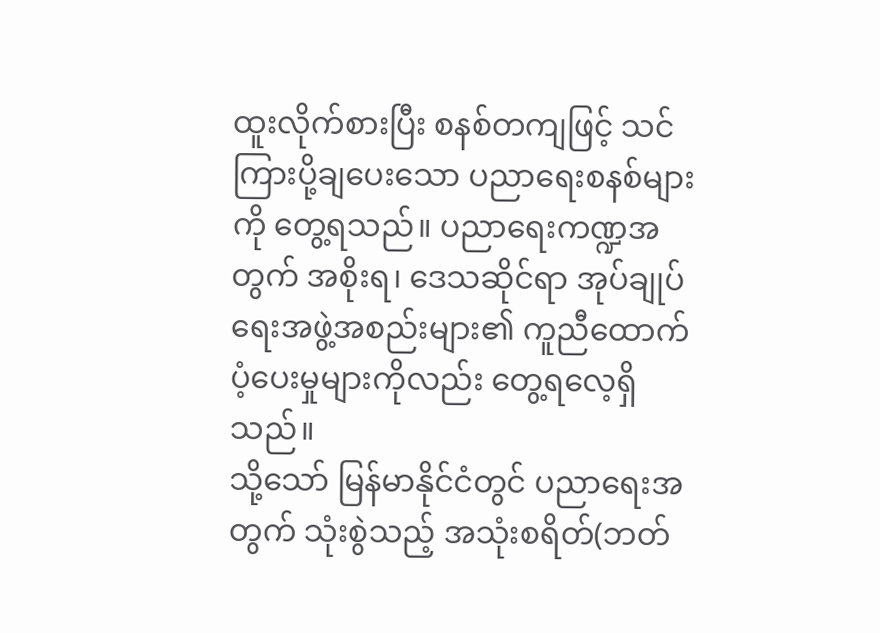ထူးလိုက်စားပြီး စနစ်တကျဖြင့် သင်ကြားပို့ချပေးသော ပညာရေးစနစ်များကို တွေ့ရသည်။ ပညာရေးကဏ္ဍအတွက် အစိုးရ၊ ဒေသဆိုင်ရာ အုပ်ချုပ်ရေးအဖွဲ့အစည်းများ၏ ကူညီထောက်ပံ့ပေးမှုများကိုလည်း တွေ့ရလေ့ရှိသည်။
သို့သော် မြန်မာနိုင်ငံတွင် ပညာရေးအတွက် သုံးစွဲသည့် အသုံးစရိတ်(ဘတ်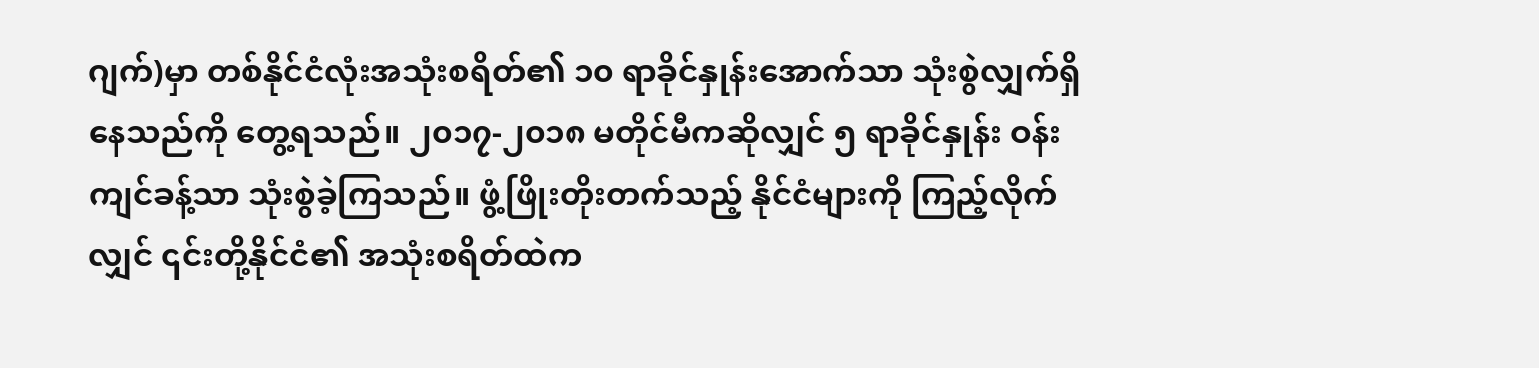ဂျက်)မှာ တစ်နိုင်ငံလုံးအသုံးစရိတ်၏ ၁၀ ရာခိုင်နှုန်းအောက်သာ သုံးစွဲလျှက်ရှိနေသည်ကို တွေ့ရသည်။ ၂၀၁၇-၂၀၁၈ မတိုင်မီကဆိုလျှင် ၅ ရာခိုင်နှုန်း ဝန်းကျင်ခန့်သာ သုံးစွဲခဲ့ကြသည်။ ဖွံ့ဖြိုးတိုးတက်သည့် နိုင်ငံများကို ကြည့်လိုက်လျှင် ၎င်းတို့နိုင်ငံ၏ အသုံးစရိတ်ထဲက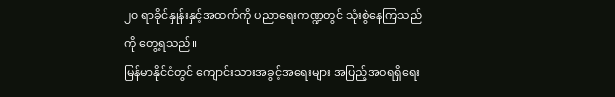၂၀ ရာခိုင်နှုန်းနှင့်အထက်ကို ပညာရေးကဏ္ဍတွင် သုံးစွဲနေကြသည်ကို တွေ့ရသည်။
မြန်မာနိုင်ငံတွင် ကျောင်းသားအခွင့်အရေးများ အပြည့်အဝရရှိရေး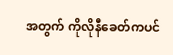အတွက် ကိုလိုနီခေတ်ကပင်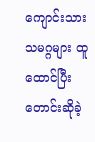ကျောင်းသားသမဂ္ဂများ ထူထောင်ပြီး တောင်းဆိုခဲ့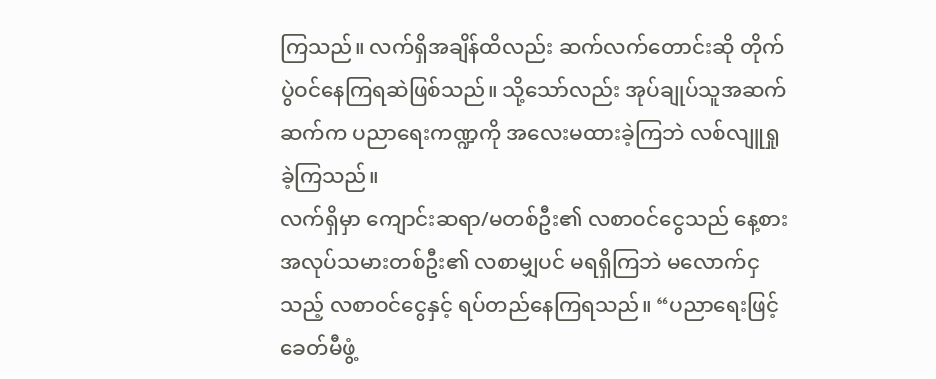ကြသည်။ လက်ရှိအချိန်ထိလည်း ဆက်လက်တောင်းဆို တိုက်ပွဲဝင်နေကြရဆဲဖြစ်သည်။ သို့သော်လည်း အုပ်ချုပ်သူအဆက်ဆက်က ပညာရေးကဏ္ဍကို အလေးမထားခဲ့ကြဘဲ လစ်လျူရှုခဲ့ကြသည်။
လက်ရှိမှာ ကျောင်းဆရာ/မတစ်ဦး၏ လစာဝင်ငွေသည် နေ့စားအလုပ်သမားတစ်ဦး၏ လစာမျှပင် မရရှိကြဘဲ မလောက်ငှသည့် လစာဝင်ငွေနှင့် ရပ်တည်နေကြရသည်။ “ပညာရေးဖြင့် ခေတ်မီဖွံ့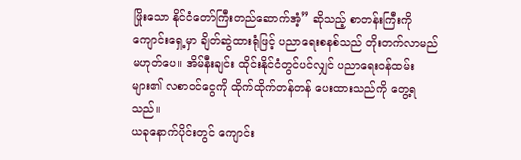ဖြိုးသော နိုင်ငံတော်ကြီးတည်ဆောက်အံ့” ဆိုသည့် စာတန်းကြီးကို ကျောင်းရှေ့မှာ ချိတ်ဆွဲထားရုံဖြင့် ပညာရေးစနစ်သည် တိုးတက်လာမည် မဟုတ်ပေ။ အိမ်နီးချင်း ထိုင်းနိုင်ငံတွင်ပင်လျှင် ပညာရေးဝန်ထမ်းများ၏ လစာဝင်ငွေကို ထိုက်ထိုက်တန်တန် ပေးထားသည်ကို တွေ့ရသည်။
ယခုနောက်ပိုင်းတွင် ကျောင်း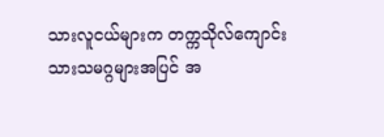သားလူငယ်များက တက္ကသိုလ်ကျောင်းသားသမဂ္ဂများအပြင် အ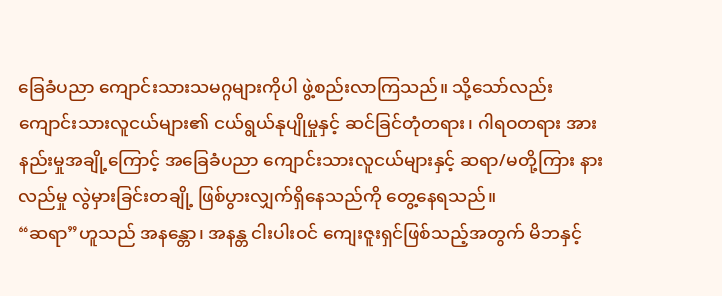ခြေခံပညာ ကျောင်းသားသမဂ္ဂများကိုပါ ဖွဲ့စည်းလာကြသည်။ သို့သော်လည်း ကျောင်းသားလူငယ်များ၏ ငယ်ရွယ်နုပျိုမှုနှင့် ဆင်ခြင်တုံတရား၊ ဂါရဝတရား အားနည်းမှုအချို့ကြောင့် အခြေခံပညာ ကျောင်းသားလူငယ်များနှင့် ဆရာ/မတို့ကြား နားလည်မှု လွဲမှားခြင်းတချို့ ဖြစ်ပွားလျှက်ရှိနေသည်ကို တွေ့နေရသည်။
“ဆရာ”ဟူသည် အနန္တော၊ အနန္တ ငါးပါးဝင် ကျေးဇူးရှင်ဖြစ်သည့်အတွက် မိဘနှင့်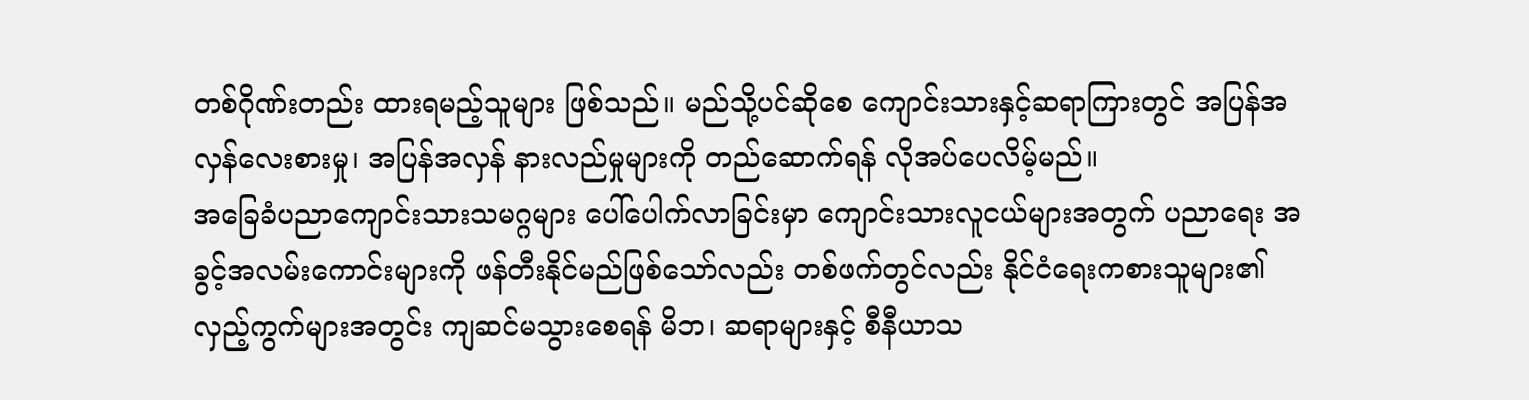တစ်ဂိုဏ်းတည်း ထားရမည့်သူများ ဖြစ်သည်။ မည်သို့ပင်ဆိုစေ ကျောင်းသားနှင့်ဆရာကြားတွင် အပြန်အလှန်လေးစားမှု၊ အပြန်အလှန် နားလည်မှုများကို တည်ဆောက်ရန် လိုအပ်ပေလိမ့်မည်။
အခြေခံပညာကျောင်းသားသမဂ္ဂများ ပေါ်ပေါက်လာခြင်းမှာ ကျောင်းသားလူငယ်များအတွက် ပညာရေး အခွင့်အလမ်းကောင်းများကို ဖန်တီးနိုင်မည်ဖြစ်သော်လည်း တစ်ဖက်တွင်လည်း နိုင်ငံရေးကစားသူများ၏ လှည့်ကွက်များအတွင်း ကျဆင်မသွားစေရန် မိဘ၊ ဆရာများနှင့် စီနီယာသ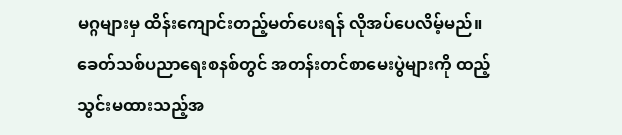မဂ္ဂများမှ ထိန်းကျောင်းတည့်မတ်ပေးရန် လိုအပ်ပေလိမ့်မည်။
ခေတ်သစ်ပညာရေးစနစ်တွင် အတန်းတင်စာမေးပွဲများကို ထည့်သွင်းမထားသည့်အ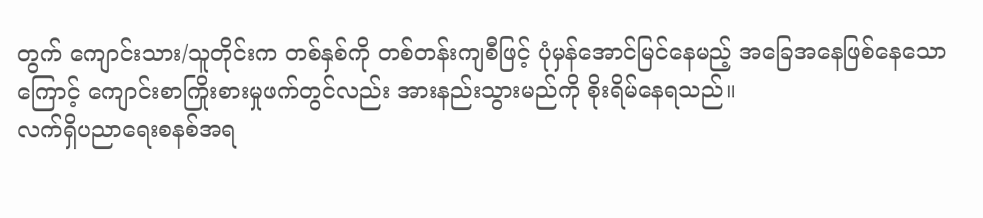တွက် ကျောင်းသား/သူတိုင်းက တစ်နှစ်ကို တစ်တန်းကျစီဖြင့် ပုံမှန်အောင်မြင်နေမည့် အခြေအနေဖြစ်နေသောကြောင့် ကျောင်းစာကြိုးစားမှုဖက်တွင်လည်း အားနည်းသွားမည်ကို စိုးရိမ်နေရသည်။
လက်ရှိပညာရေးစနစ်အရ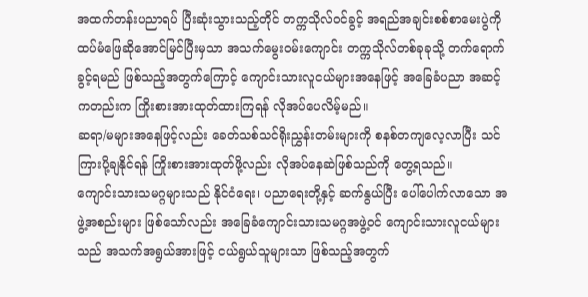အထက်တန်းပညာရပ် ပြီးဆုံးသွားသည့်တိုင် တက္ကသိုလ်ဝင်ခွင့် အရည်အချင်းစစ်စာမေးပွဲကို ထပ်မံဖြေဆိုအောင်မြင်ပြီးမှသာ အသက်မွေးဝမ်းကျောင်း တက္ကသိုလ်တစ်ခုခုသို့ တက်ရောက်ခွင့်ရမည် ဖြစ်သည့်အတွက်ကြောင့် ကျောင်းသားလူငယ်များအနေဖြင့် အခြေခံပညာ အဆင့်ကတည်းက ကြိုးစားအားထုတ်ထားကြရန် လိုအပ်ပေလိမ့်မည်။
ဆရာ/မများအနေဖြင့်လည်း ခေတ်သစ်သင်ရိုးညွှန်းတမ်းများကို စနစ်တကျလေ့လာပြီး သင်ကြားပို့ချနိုင်ရန် ကြိုးစားအားထုတ်ဖို့လည်း လိုအပ်နေဆဲဖြစ်သည်ကို တွေ့ရသည်။
ကျောင်းသားသမဂ္ဂများသည် နိုင်ငံရေး၊ ပညာရေးတို့နှင့် ဆက်နွယ်ပြီး ပေါ်ပေါက်လာသော အဖွဲ့အစည်းများ ဖြစ်သော်လည်း အခြေခံကျောင်းသားသမဂ္ဂအဖွဲ့ဝင် ကျောင်းသားလူငယ်များသည် အသက်အရွယ်အားဖြင့် ငယ်ရွယ်သူများသာ ဖြစ်သည့်အတွက်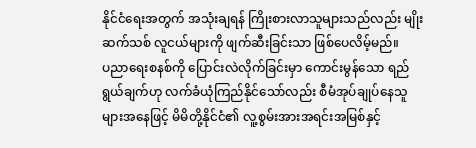နိုင်ငံရေးအတွက် အသုံးချရန် ကြိုးစားလာသူများသည်လည်း မျိုးဆက်သစ် လူငယ်များကို ဖျက်ဆီးခြင်းသာ ဖြစ်ပေလိမ့်မည်။
ပညာရေးစနစ်ကို ပြောင်းလဲလိုက်ခြင်းမှာ ကောင်းမွန်သော ရည်ရွယ်ချက်ဟု လက်ခံယုံကြည်နိုင်သော်လည်း စီမံအုပ်ချုပ်နေသူများအနေဖြင့် မိမိတို့နိုင်ငံ၏ လူ့စွမ်းအားအရင်းအမြစ်နှင့်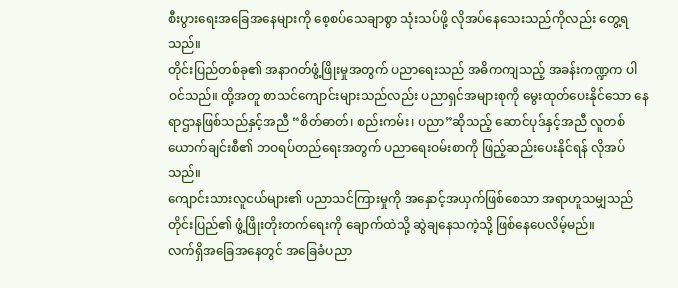စီးပွားရေးအခြေအနေများကို စေ့စပ်သေချာစွာ သုံးသပ်ဖို့ လိုအပ်နေသေးသည်ကိုလည်း တွေ့ရသည်။
တိုင်းပြည်တစ်ခု၏ အနာဂတ်ဖွံ့ဖြိုးမှုအတွက် ပညာရေးသည် အဓိကကျသည့် အခန်းကဏ္ဍက ပါဝင်သည်။ ထို့အတူ စာသင်ကျောင်းများသည်လည်း ပညာရှင်အများစုကို မွေးထုတ်ပေးနိုင်သော နေရာဌာနဖြစ်သည်နှင့်အညီ “စိတ်ဓာတ်၊ စည်းကမ်း၊ ပညာ”ဆိုသည့် ဆောင်ပုဒ်နှင့်အညီ လူတစ်ယောက်ချင်းစီ၏ ဘဝရပ်တည်ရေးအတွက် ပညာရေးဝမ်းစာကို ဖြည့်ဆည်းပေးနိုင်ရန် လိုအပ်သည်။
ကျောင်းသားလူငယ်များ၏ ပညာသင်ကြားမှုကို အနှောင့်အယှက်ဖြစ်စေသာ အရာဟူသမျှသည် တိုင်းပြည်၏ ဖွံ့ဖြိုးတိုးတက်ရေးကို ချောက်ထဲသို့ ဆွဲချနေသကဲ့သို့ ဖြစ်နေပေလိမ့်မည်။
လက်ရှိအခြေအနေတွင် အခြေခံပညာ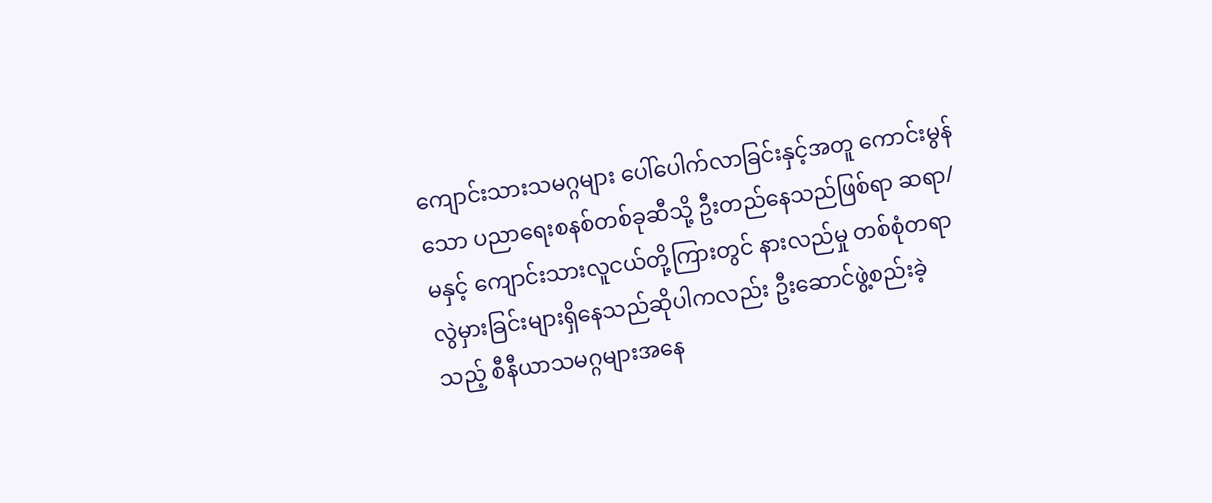ကျောင်းသားသမဂ္ဂများ ပေါ်ပေါက်လာခြင်းနှင့်အတူ ကောင်းမွန်သော ပညာရေးစနစ်တစ်ခုဆီသို့ ဦးတည်နေသည်ဖြစ်ရာ ဆရာ/မနှင့် ကျောင်းသားလူငယ်တို့ကြားတွင် နားလည်မှု တစ်စုံတရာ လွဲမှားခြင်းများရှိနေသည်ဆိုပါကလည်း ဦးဆောင်ဖွဲ့စည်းခဲ့သည့် စီနီယာသမဂ္ဂများအနေ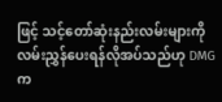ဖြင့် သင့်တော်ဆုံးနည်းလမ်းများကို လမ်းညွှန်ပေးရန်လိုအပ်သည်ဟု DMG က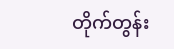တိုက်တွန်း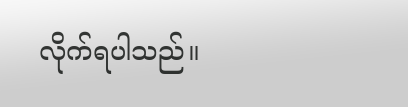လိုက်ရပါသည်။